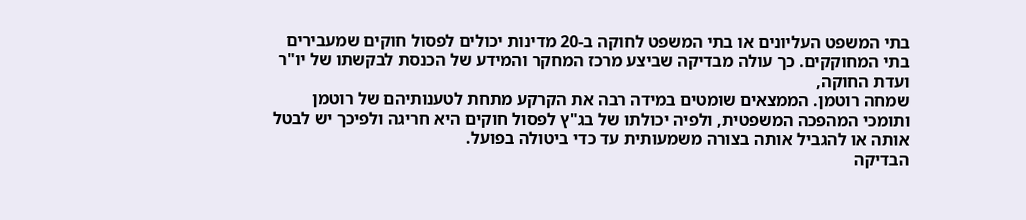בתי המשפט העליונים או בתי המשפט לחוקה ב-20 מדינות יכולים לפסול חוקים שמעבירים בתי המחוקקים. כך עולה מבדיקה שביצע מרכז המחקר והמידע של הכנסת לבקשתו של יו"ר ועדת החוקה,
שמחה רוטמן. הממצאים שומטים במידה רבה את הקרקע מתחת לטענותיהם של רוטמן ותומכי המהפכה המשפטית, ולפיה יכולתו של בג"ץ לפסול חוקים היא חריגה ולפיכך יש לבטל אותה או להגביל אותה בצורה משמעותית עד כדי ביטולה בפועל.
הבדיקה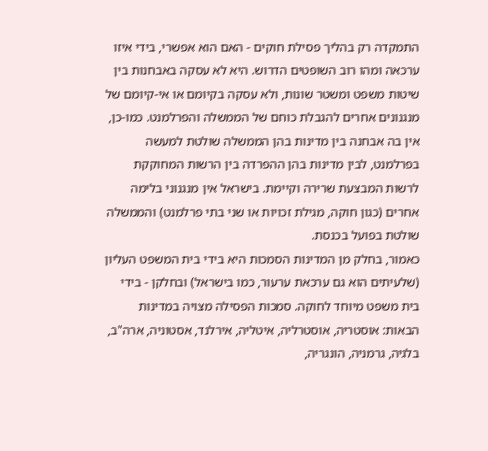התמקדה רק בהליך פסילת חוקים - האם הוא אפשרי, בידי איזו ערכאה ומהו רוב השופטים הדרוש. היא לא עסקה באבחנות בין שיטות משפט ומשטר שונות, ולא עסקה בקיומם או אי-קיומם של מנגנונים אחרים להגבלת כוחם של הממשלה והפרלמנט. כמו-כן, אין בה אבחנה בין מדינות בהן הממשלה שולטת למעשה בפרלמנט, לבין מדינות בהן ההפרדה בין הרשות המחוקקת לרשות המבצעת שרירה וקיימת. בישראל אין מנגנוני בלימה אחרים (כגון חוקה, מגילת זכויות או שני בתי פרלמנט) והממשלה שולטת בפועל בכנסת.
כאמור, בחלק מן המדינות הסמכות היא בידי בית המשפט העליון (שלעיתים הוא גם ערכאת ערעור, כמו בישראל) ובחלקן - בידי בית משפט מיוחד לחוקה. סמכות הפסילה מצויה במדינות הבאות: אוסטריה, אוסטרליה, איטליה, אירלנד, אסטוניה, ארה"ב, בלגיה, גרמניה, הונגריה,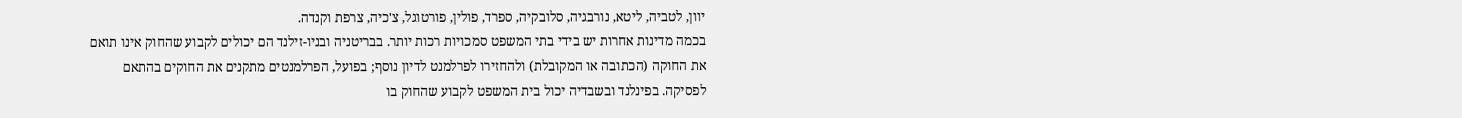יוון, לטביה, ליטא, נורבגיה, סלובקיה, ספרד, פולין, פורטוגל, צ'כיה, צרפת וקנדה.
בכמה מדינות אחרות יש בידי בתי המשפט סמכויות רכות יותר. בבריטניה ובניו-זילנד הם יכולים לקבוע שהחוק אינו תואם את החוקה (הכתובה או המקובלת) ולהחזירו לפרלמנט לדיון נוסף; בפועל, הפרלמנטים מתקנים את החוקים בהתאם לפסיקה. בפינלנד ובשבדיה יכול בית המשפט לקבוע שהחוק בו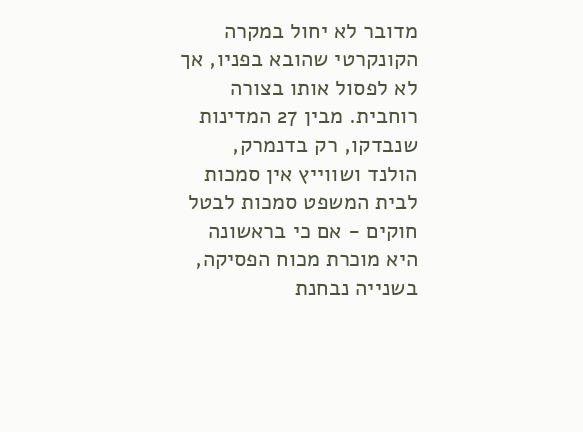מדובר לא יחול במקרה הקונקרטי שהובא בפניו, אך לא לפסול אותו בצורה רוחבית. מבין 27 המדינות שנבדקו, רק בדנמרק, הולנד ושווייץ אין סמכות לבית המשפט סמכות לבטל חוקים - אם כי בראשונה היא מוכרת מכוח הפסיקה, בשנייה נבחנת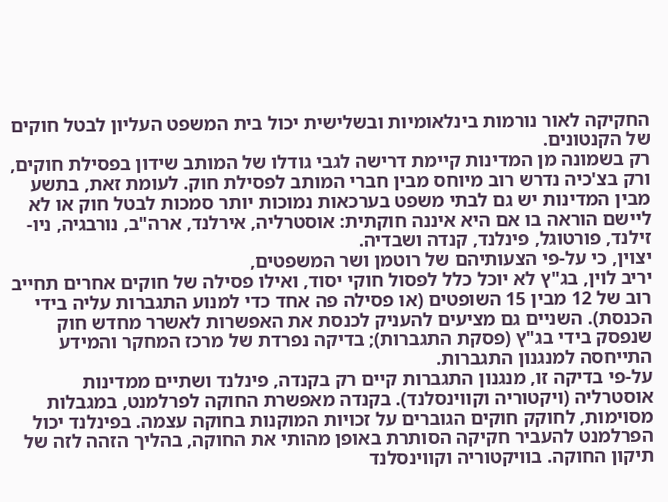החקיקה לאור נורמות בינלאומיות ובשלישית יכול בית המשפט העליון לבטל חוקים של הקנטונים.
רק בשמונה מן המדינות קיימת דרישה לגבי גודלו של המותב שידון בפסילת חוקים, ורק בצ'כיה נדרש רוב מיוחס מבין חברי המותב לפסילת חוק. לעומת זאת, בתשע מבין המדינות יש גם לבתי משפט בערכאות נמוכות יותר סמכות לבטל חוק או לא ליישם הוראה בו אם היא איננה חוקתית: אוסטרליה, אירלנד, ארה"ב, נורבגיה, ניו-זילנד, פורטוגל, פינלנד, קנדה ושבדיה.
יצוין, כי על-פי הצעותיהם של רוטמן ושר המשפטים,
יריב לוין, בג"ץ לא יוכל כלל לפסול חוקי יסוד, ואילו פסילה של חוקים אחרים תחייב רוב של 12 מבין 15 השופטים (או פסילה פה אחד כדי למנוע התגברות עליה בידי הכנסת). השניים גם מציעים להעניק לכנסת את האפשרות לאשרר מחדש חוק שנפסק בידי בג"ץ (פסקת התגברות); בדיקה נפרדת של מרכז המחקר והמידע התייחסה למנגנון התגברות.
על-פי בדיקה זו, מנגנון התגברות קיים רק בקנדה, פינלנד ושתיים ממדינות אוסטרליה (ויקטוריה וקווינסלנד). בקנדה מאפשרת החוקה לפרלמנט, במגבלות מסוימות, לחוקק חוקים הגוברים על זכויות המוקנות בחוקה עצמה. בפינלנד יכול הפרלמנט להעביר חקיקה הסותרת באופן מהותי את החוקה, בהליך הזהה לזה של תיקון החוקה. בוויקטוריה וקווינסלנד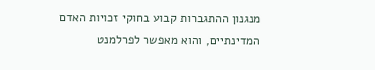מנגנון ההתגברות קבוע בחוקי זכויות האדם המדינתיים, והוא מאפשר לפרלמנט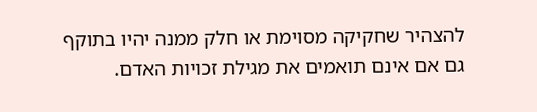להצהיר שחקיקה מסוימת או חלק ממנה יהיו בתוקף גם אם אינם תואמים את מגילת זכויות האדם.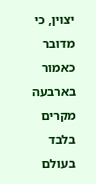יצוין, כי מדובר כאמור בארבעה מקרים בלבד בעולם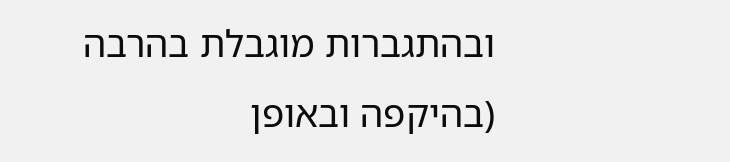ובהתגברות מוגבלת בהרבה (בהיקפה ובאופן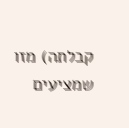קבלתה) מזו שמציעים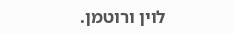לוין ורוטמן.